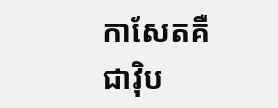កាសែតគឺជាវ៉ិប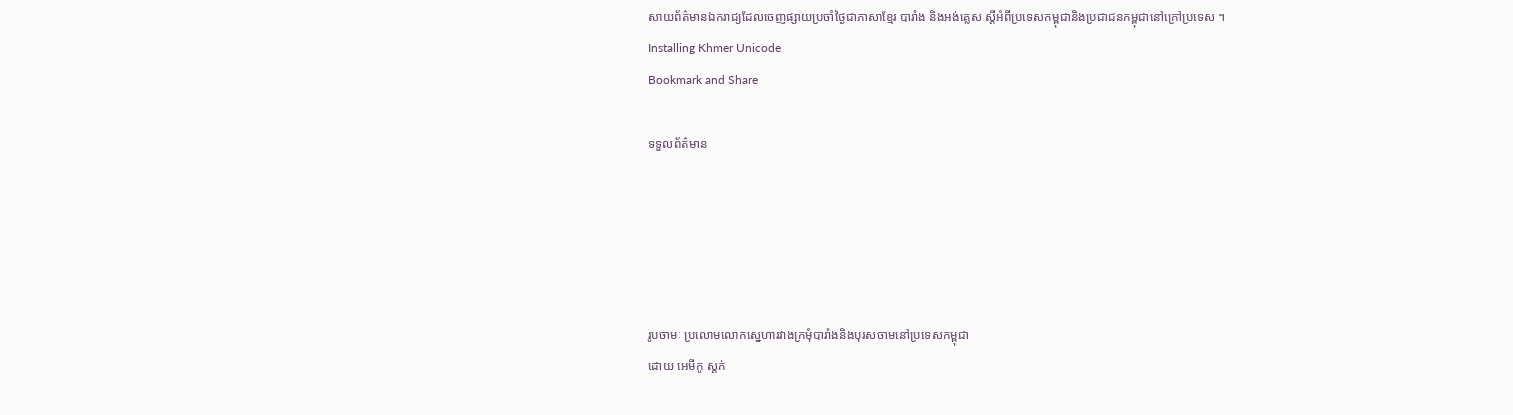សាយព័ត៌មានឯករាជ្យដែលចេញផ្សាយប្រចាំថ្ងៃជាភាសាខ្មែរ បារាំង និងអង់គ្លេស ស្តីអំពីប្រទេសកម្ពុជានិងប្រជាជនកម្ពុជានៅក្រៅប្រទេស ។
Installing Khmer Unicode
Bookmark and Share

ទទួលព័ត៌មាន





រូបចាមៈ ប្រលោមលោកស្នេហារវាងក្រមុំបារាំងនិងបុរសចាមនៅប្រទេសកម្ពុជា
ដោយ អេមីកូ ស្តក់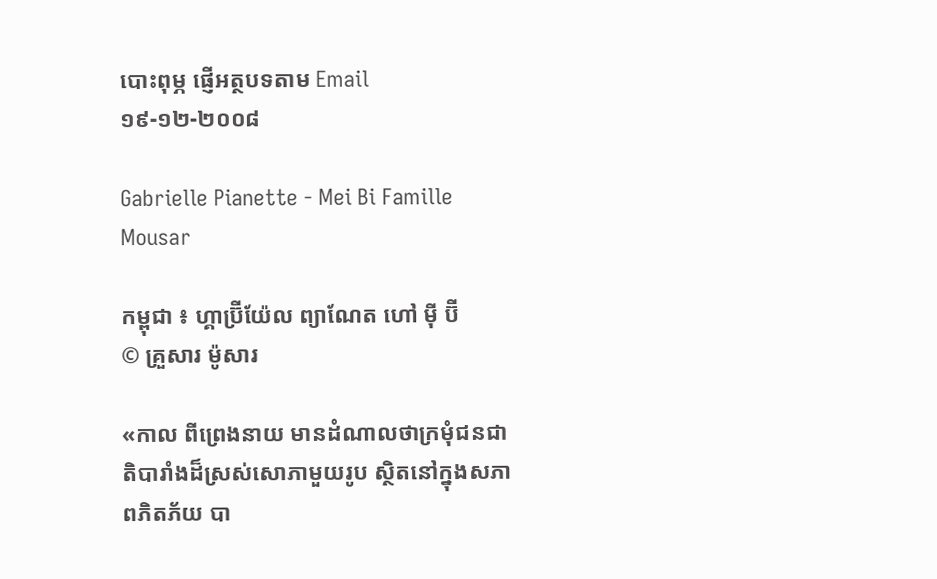បោះពុម្ភ ផ្ញើអត្ថបទតាម Email
១៩-១២-២០០៨

Gabrielle Pianette - Mei Bi Famille Mousar

កម្ពុជា ៖ ហ្គាប្រ៊ីយ៉ែល ព្យាណែត ហៅ ម៉ី ប៊ី
© គ្រួសារ ម៉ូសារ

«កាល ពីព្រេងនាយ មានដំណាលថាក្រមុំជនជាតិបារាំងដ៏ស្រស់សោភាមួយរូប ស្ថិតនៅក្នុងសភាពភិតភ័យ បា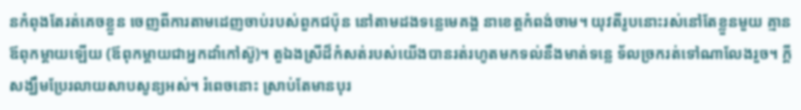នកំពុងតែរត់គេចខ្លួន ចេញពីការតាមដេញចាប់របស់ពួកជប៉ុន នៅតាមដងទន្លេមេគង្គ នាខេត្តកំពង់ចាម។ យុវតីរូបនោះរស់នៅតែខ្លួនមួយ គ្មានឪពុកម្តាយឡើយ (ឪពុកម្តាយជាអ្នកដាំកៅស៊ូ)។ តួឯងស្រីដ៏កំសត់របស់យើងបានរត់រហូតមកទល់នឹងមាត់ទន្លេ ទ័លច្រករត់ទៅណាលែងរួច។ ក្តីសង្ឃឹមប្រែរលាយសាបសូន្យអស់។ រំពេចនោះ ស្រាប់តែមានបុរ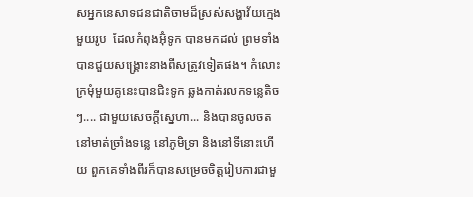សអ្នកនេសាទជនជាតិចាមដ៏ស្រស់សង្ហាវ័យក្មេងមួយរូប  ដែលកំពុងអ៊ុំទូក បានមកដល់ ព្រមទាំងបានជួយសង្គ្រោះនាងពីសត្រូវទៀតផង។ កំលោះក្រមុំមួយគូនេះបានជិះទូក ឆ្លងកាត់រលកទន្លេតិចៗ.... ជាមួយសេចក្តីស្នេហា... និងបានចូលចតនៅមាត់ច្រាំងទន្លេ នៅភូមិទ្រា និងនៅទីនោះហើយ ពួកគេទាំងពីរក៏បានសម្រេចចិត្តរៀបការជាមួ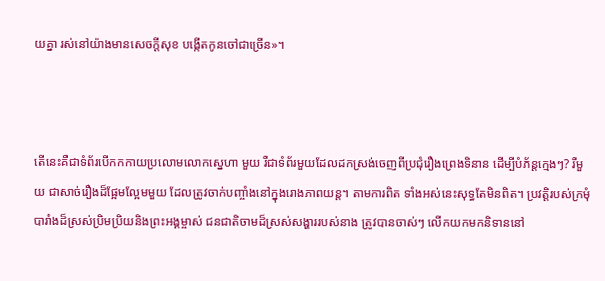យគ្នា រស់នៅយ៉ាងមានសេចក្តីសុខ បង្កើតកូនចៅជាច្រើន»។



តើនេះគឺជាទំព័របើកកកាយប្រលោមលោកស្នេហា មួយ រឺជាទំព័រមួយដែលដកស្រង់ចេញពីប្រជុំរឿងព្រេងទិនាន ដើម្បីបំភ័ន្តក្មេងៗ? រឺមួយ ជាសាច់រឿងដ៏ផ្អែមល្អែមមួយ ដែលត្រូវចាក់បញ្ចាំងនៅក្នុងរោងភាពយន្ត។ តាមការពិត ទាំងអស់នេះសុទ្ធតែមិនពិត។ ប្រវត្តិរបស់ក្រមុំបារាំងដ៏ស្រស់ប្រិមប្រិយនិងព្រះអង្គម្ចាស់ ជនជាតិចាមដ៏ស្រស់សង្ហាររបស់នាង ត្រូវបានចាស់ៗ លើកយកមកនិទាននៅ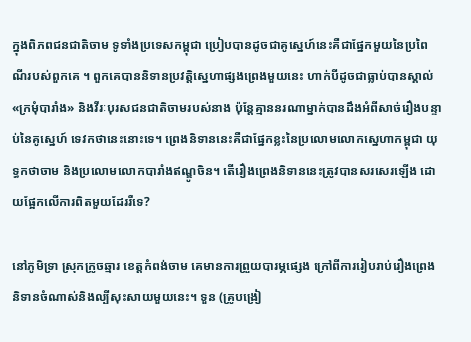ក្នុងពិភពជនជាតិចាម ទូទាំងប្រទេសកម្ពុជា ប្រៀបបានដូចជាគូស្នេហ៍នេះគឺជាផ្នែកមួយនៃប្រពៃណីរបស់ពួកគេ ។ ពួកគេបាននិទានប្រវត្តិស្នេហាផ្សងព្រេងមួយនេះ ហាក់បីដូចជាធ្លាប់បានស្គាល់ «ក្រមុំបារាំង» និងវីរៈបុរសជនជាតិចាមរបស់នាង ប៉ុន្តែគ្មាននរណាម្នាក់បានដឹងអំពីសាច់រឿងបន្ទាប់នៃគូស្នេហ៍ ទេវកថានេះនោះទេ។ ព្រេងនិទាននេះគឺជាផ្នែកខ្លះនៃប្រលោមលោកស្នេហាកម្ពុជា យុទ្ធកថាចាម និងប្រលោមលោកបារាំងឥណ្ឌូចិន។ តើរឿងព្រេងនិទាននេះត្រូវបានសរសេរឡើង ដោយផ្អែកលើការពិតមួយដែររឺទេ?

នៅភូមិទ្រា ស្រុកក្រូចឆ្មារ ខេត្តកំពង់ចាម គេមានការព្រួយបារម្ភផ្សេង ក្រៅពីការរៀបរាប់រឿងព្រេងនិទានចំណាស់និងល្បីសុះសាយមួយនេះ។ ទួន (គ្រូបង្រៀ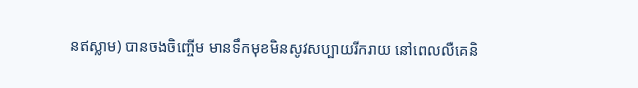នឥស្លាម) បានចងចិញ្ចើម មានទឹកមុខមិនសូវសប្បាយរីករាយ នៅពេលលឺគេនិ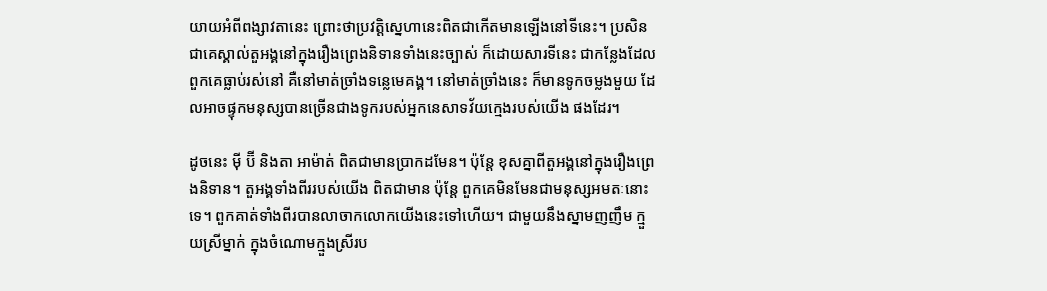យាយអំពីពង្សាវតានេះ ព្រោះថាប្រវត្តិស្នេហានេះពិតជាកើតមានឡើងនៅទីនេះ។ ប្រសិនជាគេស្គាល់តួអង្គនៅក្នុងរឿងព្រេងនិទានទាំងនេះច្បាស់ ក៏ដោយសារទីនេះ ជាកន្លែងដែលពួកគេធ្លាប់រស់នៅ គឺនៅមាត់ច្រាំងទន្លេមេគង្គ។ នៅមាត់ច្រាំងនេះ ក៏មានទូកចម្លងមួយ ដែលអាចផ្ទុកមនុស្សបានច្រើនជាងទូករបស់អ្នកនេសាទវ័យក្មេងរបស់យើង ផងដែរ។

ដូចនេះ ម៉ី ប៊ី និងតា អាម៉ាត់ ពិតជាមានប្រាកដមែន។ ប៉ុន្តែ ខុសគ្នាពីតួអង្គនៅក្នុងរឿងព្រេងនិទាន។ តួអង្គទាំងពីររបស់យើង ពិតជាមាន ប៉ុន្តែ ពួកគេមិនមែនជាមនុស្សអមតៈនោះទេ។ ពួកគាត់ទាំងពីរបានលាចាកលោកយើងនេះទៅហើយ។ ជាមួយនឹងស្នាមញញឹម ក្មួយស្រីម្នាក់ ក្នុងចំណោមក្មួងស្រីរប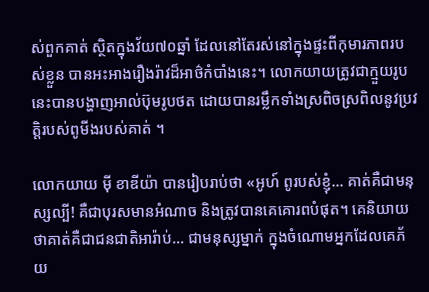ស់ពួកគាត់ ស្ថិតក្នុងវ័យ៧០ឆ្នាំ ដែលនៅតែរស់នៅក្នុងផ្ទះពីកុមារភាពរបស់ខ្លួន បានអះអាងរឿងរ៉ាវដ៏អាថ៌កំបាំងនេះ។ លោកយាយត្រូវជាក្មួយរូបនេះបានបង្ហាញអាល់ប៊ុមរូបថត ដោយបានរម្លឹកទាំងស្រពិចស្រពិលនូវប្រវត្តិរបស់ពូមីងរបស់គាត់ ។

លោកយាយ ម៉ី ខាឌីយ៉ា បានរៀបរាប់ថា «អូហ៍ ពូរបស់ខ្ញុំ... គាត់គឺជាមនុស្សល្បី! គឺជាបុរសមានអំណាច និងត្រូវបានគេគោរពបំផុត។ គេនិយាយថាគាត់គឺជាជនជាតិអារ៉ាប់... ជាមនុស្សម្នាក់ ក្នុងចំណោមអ្នកដែលគេភ័យ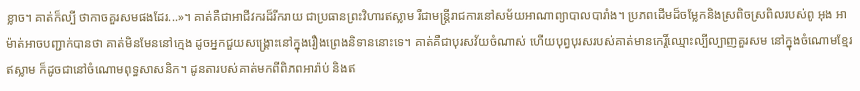ខ្លាច។ គាត់ក៏ល្បី ថាកាចគួរសមផងដែរ...»។ គាត់គឺជាអាជីវករដ៏រីករាយ ជាប្រធានព្រះវិហារឥស្លាម រឺជាមន្រ្តីរាជការនៅសម័យអាណាព្យាបាលបារាំង។ ប្រភពដើមដ៏ចម្លែកនិងស្រពិចស្រពិលរបស់ពូ អុង អាម៉ាត់អាចបញ្ជាក់បានថា គាត់មិនមែននៅក្មេង ដូចអ្នកជួយសង្គ្រោះនៅក្នុងរឿងព្រេងនិទាននោះទេ។ គាត់គឺជាបុរសវ័យចំណាស់ ហើយបុព្វបុរសរបស់គាត់មានកេរ្តិ៍ឈ្មោះល្បីល្បាញគួរសម នៅក្នុងចំណោមខ្មែរឥស្លាម ក៏ដូចជានៅចំណោមពុទ្ធសាសនិក។ ដូនតារបស់គាត់មកពីពិភពអារ៉ាប់ និងឥ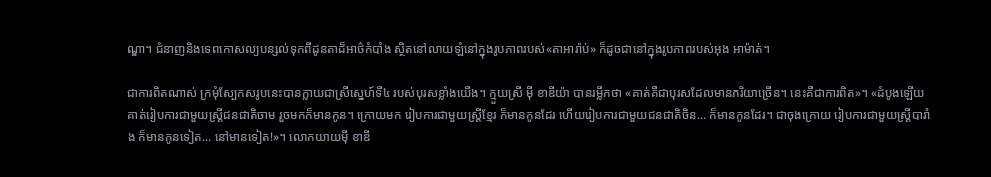ណ្ឌា។ ជំនាញនិងទេពកោសល្យបន្សល់ទុកពីដូនតាដ៏អាថ៌កំបាំង ស្ថិតនៅលាយឡំនៅក្នុងរូបភាពរបស់«តាអារ៉ាប់» ក៏ដូចជានៅក្នុងរូបភាពរបស់អុង អាម៉ាត់។

ជាការពិតណាស់ ក្រមុំស្បែកសរូបនេះបានក្លាយជាស្រីស្នេហ៍ទី៤ របស់បុរសខ្លាំងយើង។ ក្មួយស្រី ម៉ី ខាឌីយ៉ា បានរម្លឹកថា «គាត់គឺជាបុរសដែលមានភរិយាច្រើន។ នេះគឺជាការពិត»។ «ដំបូងឡើយ គាត់រៀបការជាមួយស្រ្តីជនជាតិចាម រួចមកក៏មានកូន។ ក្រោយមក រៀបការជាមួយស្រ្តីខ្មែរ ក៏មានកូនដែរ ហើយរៀបការជាមួយជនជាតិចិន... ក៏មានកូនដែរ។ ជាចុងក្រោយ រៀបការជាមួយស្រ្តីបារាំង ក៏មានកូនទៀត... នៅមានទៀត!»។ លោកយាយម៉ី ខាឌី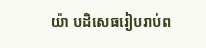យ៉ា បដិសេធរៀបរាប់ព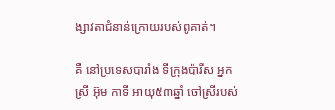ង្សាវតាជំនាន់ក្រោយរបស់ពូគាត់។

គឺ នៅប្រទេសបារាំង ទីក្រុងប៉ារីស អ្នកស្រី អ៊ុម កាទី អាយុ៥៣ឆ្នាំ ចៅស្រីរបស់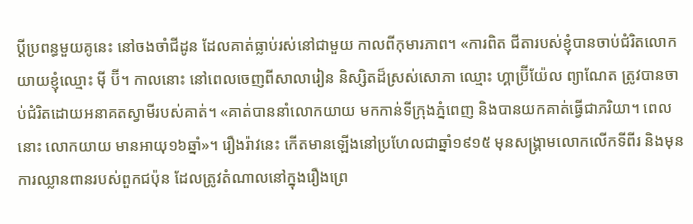ប្តីប្រពន្ធមួយគូនេះ នៅចងចាំជីដូន ដែលគាត់ធ្លាប់រស់នៅជាមួយ កាលពីកុមារភាព។ «ការពិត ជីតារបស់ខ្ញុំបានចាប់ជំរិតលោកយាយខ្ញុំឈ្មោះ ម៉ី ប៊ី។ កាលនោះ នៅពេលចេញពីសាលារៀន និស្សិតដ៏ស្រស់សោភា ឈ្មោះ ហ្គាប្រ៊ីយ៉ែល ព្យាណែត ត្រូវបានចាប់ជំរិតដោយអនាគតស្វាមីរបស់គាត់។ «គាត់បាននាំលោកយាយ មកកាន់ទីក្រុងភ្នំពេញ និងបានយកគាត់ធ្វើជាភរិយា។ ពេលនោះ លោកយាយ មានអាយុ១៦ឆ្នាំ»។ រឿងរ៉ាវនេះ កើតមានឡើងនៅប្រហែលជាឆ្នាំ១៩១៥ មុនសង្គ្រាមលោកលើកទីពីរ និងមុនការឈ្លានពានរបស់ពួកជប៉ុន ដែលត្រូវតំណាលនៅក្នុងរឿងព្រេ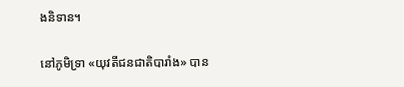ងនិទាន។

នៅភូមិទ្រា «យុវតីជនជាតិបារាំង» បាន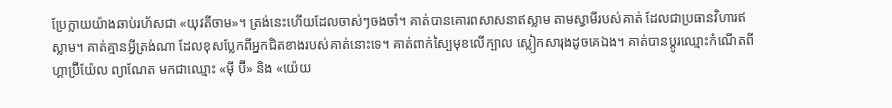ប្រែក្លាយយ៉ាងឆាប់រហ័សជា «យុវតីចាម»។ ត្រង់នេះហើយដែលចាស់ៗចងចាំ។ គាត់បានគោរពសាសនាឥស្លាម តាមស្វាមីរបស់គាត់ ដែលជាប្រធានវិហារឥស្លាម។ គាត់គ្មានអ្វីត្រង់ណា ដែលខុសប្លែកពីអ្នកជិតខាងរបស់គាត់នោះទេ។ គាត់ពាក់ស្បៃមុខលើក្បាល ស្លៀកសារុងដូចគេឯង។ គាត់បានប្តូរឈ្មោះកំណើតពី ហ្គាប្រ៊ីយ៉ែល ព្យាណែត មកជាឈ្មោះ «ម៉ី ប៊ី» និង «យ៉េយ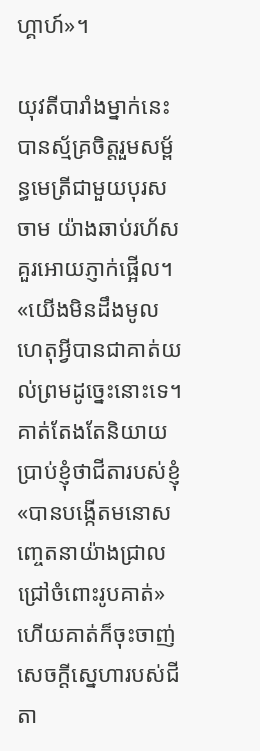ហ្គាហ៍»។

យុវតីបារាំងម្នាក់នេះ បានស្ម័គ្រចិត្តរួមសម្ព័ន្ធមេត្រីជាមួយបុរសចាម យ៉ាងឆាប់រហ័ស គួរអោយភ្ញាក់ផ្អើល។ «យើងមិនដឹងមូលហេតុអ្វីបានជាគាត់យល់ព្រមដូច្នេះនោះទេ។ គាត់តែងតែនិយាយប្រាប់ខ្ញុំថាជីតារបស់ខ្ញុំ «បានបង្កើតមនោសញ្ចេតនាយ៉ាងជ្រាលជ្រៅចំពោះរូបគាត់» ហើយគាត់ក៏ចុះចាញ់សេចក្តីសេ្នហារបស់ជីតា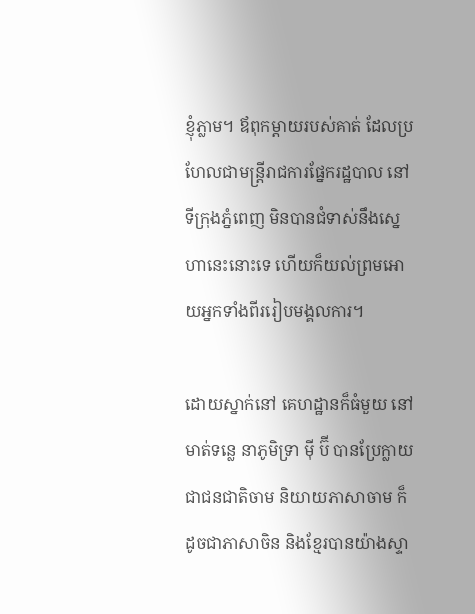ខ្ញុំភ្លាម។ ឪពុកម្តាយរបស់គាត់ ដែលប្រហែលជាមន្រ្តីរាជការផ្នែករដ្ឋបាល នៅទីក្រុងភ្នំពេញ មិនបានជំទាស់នឹងស្នេហានេះនោះទេ ហើយក៏យល់ព្រមអោយអ្នកទាំងពីររៀបមង្គលការ។

ដោយស្នាក់នៅ គេហដ្ឋានក៏ធំមួយ នៅមាត់ទន្លេ នាភូមិទ្រា ម៉ី ប៊ី បានប្រែក្លាយជាជនជាតិចាម និយាយភាសាចាម ក៏ដូចជាភាសាចិន និងខ្មែរបានយ៉ាងស្ទា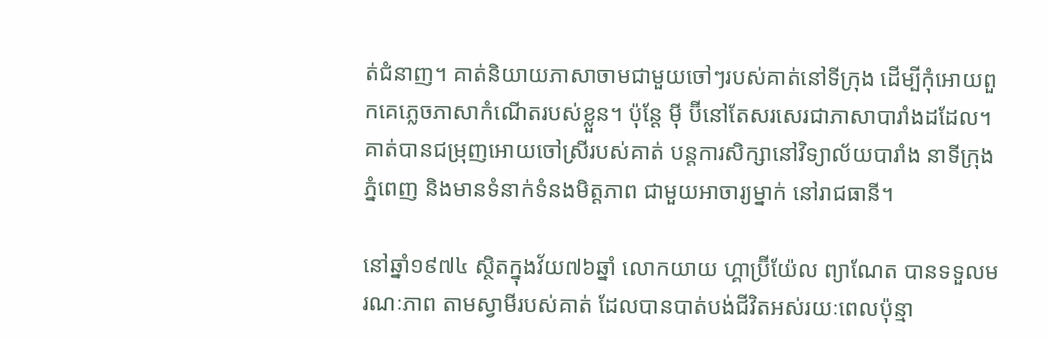ត់ជំនាញ។ គាត់និយាយភាសាចាមជាមួយចៅៗរបស់គាត់នៅទីក្រុង ដើម្បីកុំអោយពួកគេភ្លេចភាសាកំណើតរបស់ខ្លួន។ ប៉ុន្តែ ម៉ី ប៊ីនៅតែសរសេរជាភាសាបារាំងដដែល។ គាត់បានជម្រុញអោយចៅស្រីរបស់គាត់ បន្តការសិក្សានៅវិទ្យាល័យបារាំង នាទីក្រុងភ្នំពេញ និងមានទំនាក់ទំនងមិត្តភាព ជាមួយអាចារ្យម្នាក់ នៅរាជធានី។

នៅឆ្នាំ១៩៧៤ ស្ថិតក្នុងវ័យ៧៦ឆ្នាំ លោកយាយ ហ្គាប្រ៊ីយ៉ែល ព្យាណែត បានទទួលមរណៈភាព តាមស្វាមីរបស់គាត់ ដែលបានបាត់បង់ជីវិតអស់រយៈពេលប៉ុន្មា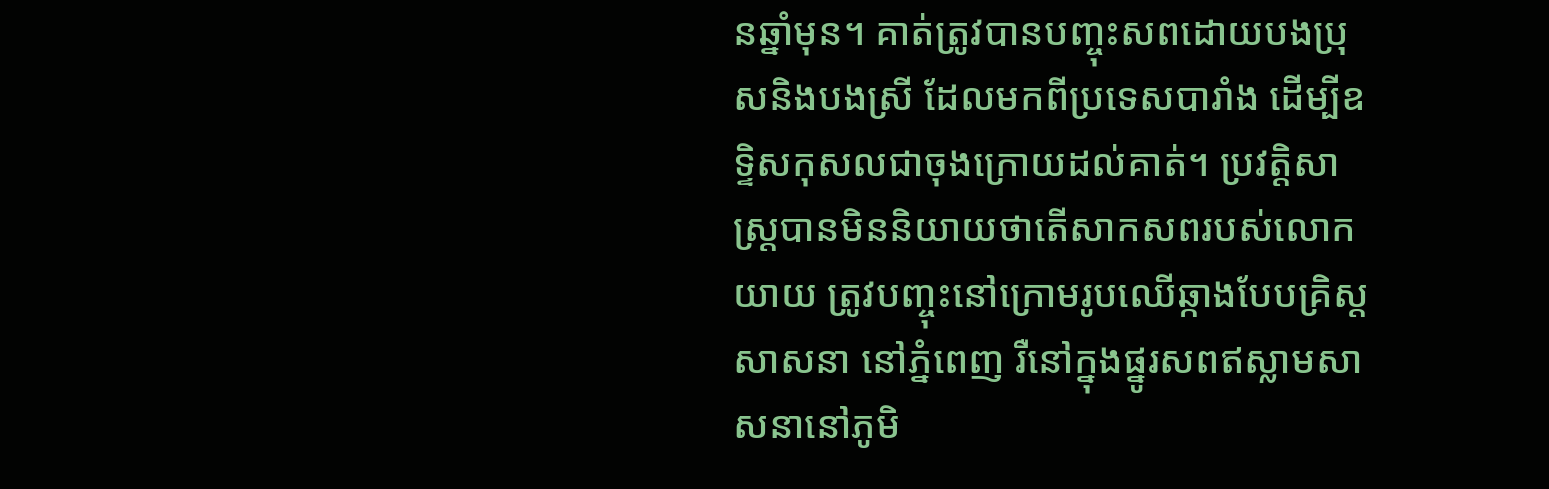នឆ្នាំមុន។ គាត់ត្រូវបានបញ្ចុះសពដោយបងប្រុសនិងបងស្រី ដែលមកពីប្រទេសបារាំង ដើម្បីឧទ្ទិសកុសលជាចុងក្រោយដល់គាត់។ ប្រវត្តិសាស្រ្តបានមិននិយាយថាតើសាកសពរបស់លោកយាយ ត្រូវបញ្ចុះនៅក្រោមរូបឈើឆ្កាងបែបគ្រិស្តសាសនា នៅភ្នំពេញ រឺនៅក្នុងផ្នូរសពឥស្លាមសាសនានៅភូមិ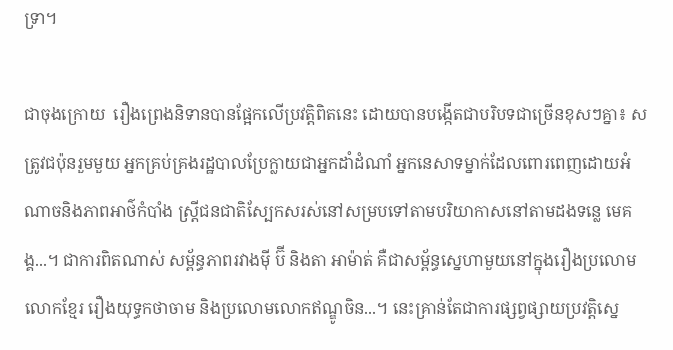ទ្រា។

ជាចុងក្រោយ  រឿងព្រេងនិទានបានផ្អែកលើប្រវត្តិពិតនេះ ដោយបានបង្កើតជាបរិបទជាច្រើនខុសៗគ្នា៖ សត្រូវជប៉ុនរួមមួយ អ្នកគ្រប់គ្រងរដ្ឋបាលប្រែក្លាយជាអ្នកដាំដំណាំ អ្នកនេសាទម្នាក់ដែលពោរពេញដោយអំណាចនិងភាពអាថ៌កំបាំង ស្រ្តីជនជាតិស្បែកសរស់នៅសម្របទៅតាមបរិយាកាសនៅតាមដងទន្លេ មេគង្គ...។ ជាការពិតណាស់ សម្ព័ន្ធភាពរវាងម៉ី ប៊ី និងតា អាម៉ាត់ គឺជាសម្ព័ន្ធសេ្នហាមួយនៅក្នុងរឿងប្រលោមលោកខ្មែរ រឿងយុទ្ធកថាចាម និងប្រលោមលោកឥណ្ឌូចិន...។ នេះគ្រាន់តែជាការផ្សព្វផ្សាយប្រវត្តិស្នេ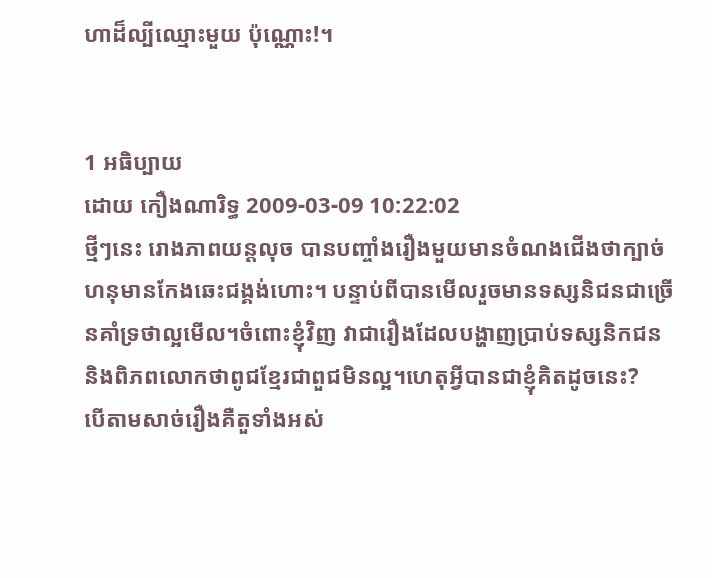ហាដ៏ល្បីឈ្មោះមួយ ប៉ុណ្ណោះ!។


1 អធិប្បាយ
ដោយ កឿងណារិទ្ធ 2009-03-09 10:22:02
ថ្មីៗនេះ រោងភាពយន្តលុច បានបញ្ចាំងរឿងមួយមានចំណងជើងថាក្បាច់ហនុមានកែងឆេះជង្គង់ហោះ។ បន្ទាប់ពីបានមើលរួចមានទស្សនិជនជាច្រើនគាំទ្រថាល្អមើល។ចំពោះខ្ញុំវិញ វាជារឿងដែលបង្ហាញប្រាប់ទស្សនិកជន និងពិភពលោកថាពូជខ្មែរជាពួជមិនល្អ។ហេតុអ្វីបានជាខ្ញុំគិតដូចនេះ?
បើតាមសាច់រឿងគឺតួទាំងអស់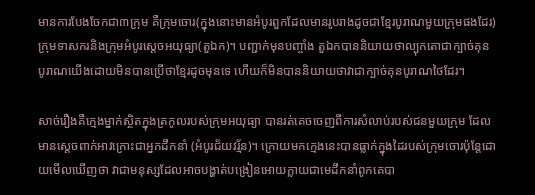មានការបែងចែកជា៣ក្រុម គឺក្រុមចោរ(ក្នុងនោះមានអំបូរពួកដែលមានរូបរាងដូចជាខ្មែរបូរាណមួយក្រុមផងដែរ) ក្រុមទាសករនិងក្រុមអំបូរសេ្តចអយុធ្យា(តួឯក)។ បញ្ជាក់មុនបញ្ចាំង តួឯកបាននិយាយថាល្បុកតោជាក្បាច់គុនបូរាណយើងដោយមិនបានប្រើថាខ្មែរដូចមុនទេ ហើយក៏មិនបាននិយាយថាវាជាក្បាច់គុនបូរាណថៃដែរ។

សាច់រឿងគឺក្មេងម្នាក់ស្ថិតក្នុងត្រកូលរបស់ក្រុមអយុធ្យា បានរត់គេចចេញពីការសំលាប់របស់ជនមួយក្រុម ដែលមានសេ្តចពាក់អាវក្រោះជាអ្នកដឹកនាំ (អំបូរជ័យវរ្ម័ន)។ ក្រោយមកក្មេងនេះបានធ្លាក់ក្នុងដៃរបស់ក្រុមចោរប៉ុន្តែដោយមើលឃើញថា វាជាមនុស្សដែលអាចបង្ហាត់បង្រៀនអោយក្លាយជាមេដឹកនាំពូកគេបា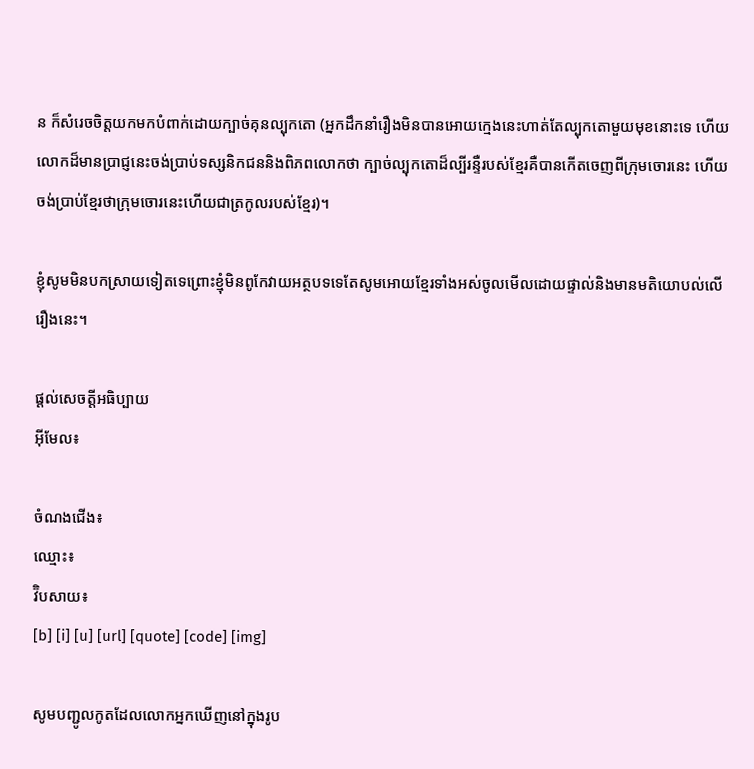ន ក៏សំរេចចិត្តយកមកបំពាក់ដោយក្បាច់គុនល្បុកតោ (អ្នកដឹកនាំរឿងមិនបានអោយក្មេងនេះហាត់តែល្បុកតោមួយមុខនោះទេ ហើយលោកដ៏មានប្រាជ្ញនេះចង់ប្រាប់ទស្សនិកជននិងពិភពលោកថា ក្បាច់ល្បុកតោដ៏ល្បីរន្ទឺរបស់ខ្មែរគឺបានកើតចេញពីក្រុមចោរនេះ ហើយចង់ប្រាប់ខ្មែរថាក្រុមចោរនេះហើយជាត្រកូលរបស់ខ្មែរ)។

ខ្ញុំសូមមិនបកស្រាយទៀតទេព្រោះខ្មុំមិនពូកែវាយអត្ថបទទេតែសូមអោយខ្មែរទាំងអស់ចូលមើលដោយផ្ទាល់និងមានមតិយោបល់លើរឿងនេះ។

ផ្តល់សេចត្តីអធិប្បាយ
អ៊ីមែល៖

ចំណងជើង៖
ឈ្មោះ៖
វ៊ិបសាយ៖
[b] [i] [u] [url] [quote] [code] [img]

សូមបញ្ជូលកូតដែលលោកអ្នកឃើញនៅក្នុងរូប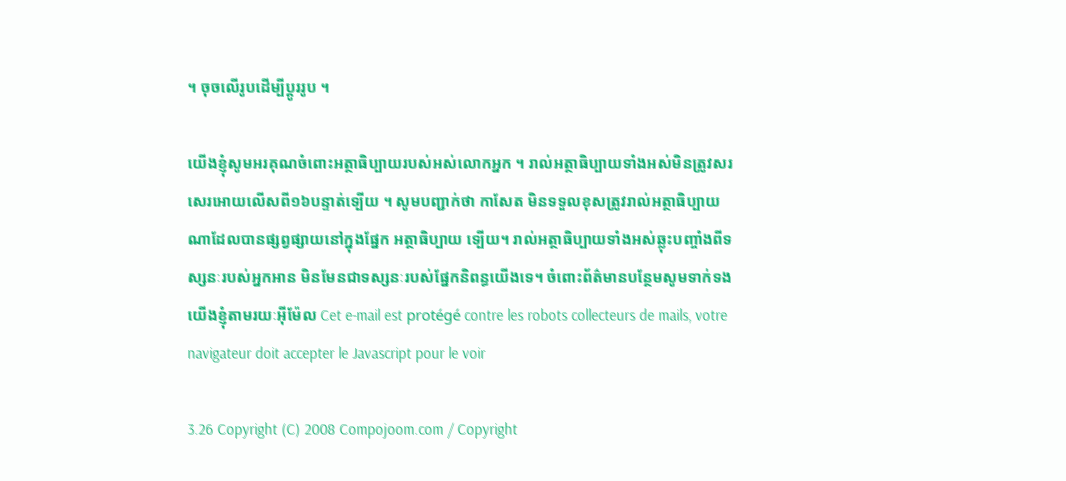។ ចុចលើរូបដើម្បីប្តូររូប ។

យើងខ្ញុំសូមអរគុណចំពោះអត្ថាធិប្បាយរបស់អស់លោកអ្នក ។ រាល់អត្ថាធិប្បាយទាំងអស់មិនត្រូវសរសេរអោយលើសពី១៦បន្ទាត់ទ្បើយ ។ សូមបញ្ជាក់ថា កាសែត មិនទទួលខុសត្រូវរាល់អត្ថាធិប្បាយណាដែលបានផ្សព្វផ្សាយនៅក្នុងផ្នែក អត្ថាធិប្បាយ ទ្បើយ។ រាល់អត្ថាធិប្បាយទាំងអស់ឆ្លុះបញ្ចាំងពីទស្សនៈរបស់អ្នកអាន មិនមែនជាទស្សនៈរបស់ផ្នែកនិពន្ធយើងទេ។ ចំពោះព័ត៌មានបន្ថែមសូមទាក់ទងយើងខ្ញុំតាមរយៈអ៊ីម៉ែល Cet e-mail est protégé contre les robots collecteurs de mails, votre navigateur doit accepter le Javascript pour le voir

3.26 Copyright (C) 2008 Compojoom.com / Copyright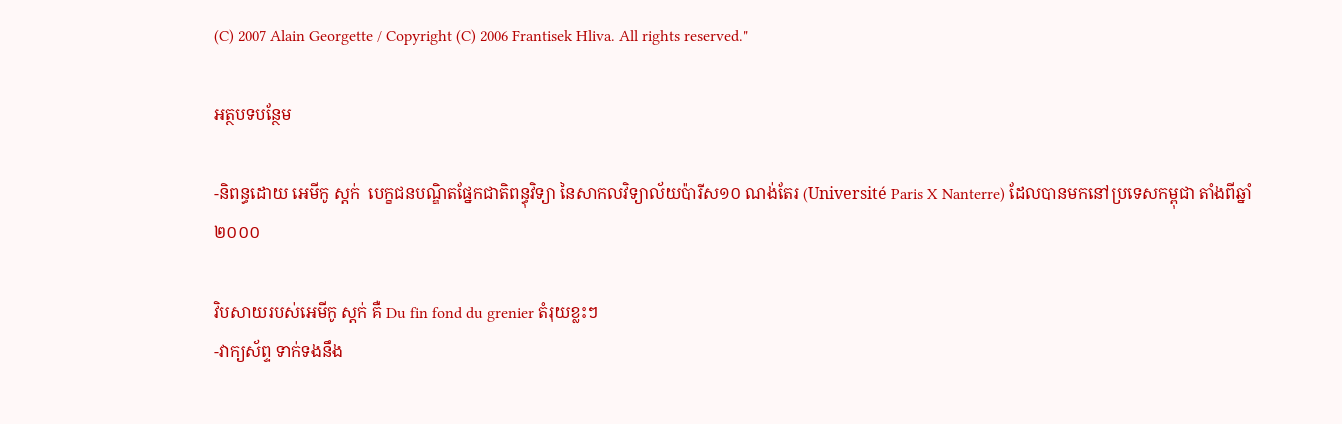(C) 2007 Alain Georgette / Copyright (C) 2006 Frantisek Hliva. All rights reserved."

អត្ថបទបន្ថែម

-និពន្ធដោយ អេមីកូ ស្តក់  បេក្ខជនបណ្ឌិតផ្នែកជាតិពន្ធុវិទ្យា នៃសាកលវិទ្យាល័យប៉ារីស១០ ណង់តែរ (Université Paris X Nanterre) ដែលបានមកនៅប្រទេសកម្ពុជា តាំងពីឆ្នាំ២០០០

វិបសាយរបស់អេមីកូ ស្តក់ គឺ Du fin fond du grenier តំរុយខ្លះៗ
-វាក្យស័ព្ទ ទាក់ទងនឹង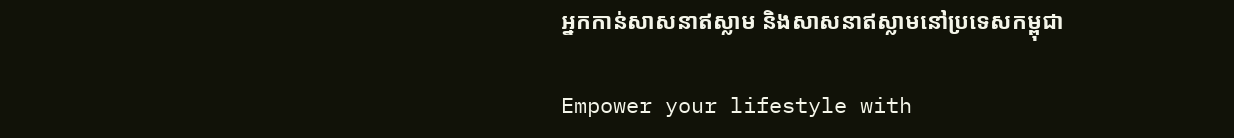អ្នកកាន់សាសនាឥស្លាម និងសាសនាឥស្លាមនៅប្រទេសកម្ពុជា

Empower your lifestyle with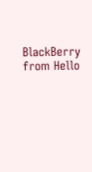BlackBerry from Hello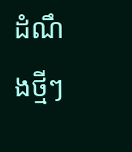ដំណឹងថ្មីៗ